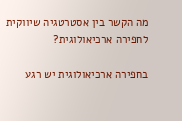מה הקשר בין אסטרטגיה שיווקית לחפירה ארכיאולוגית?

בחפירה ארכיאולוגית יש רגע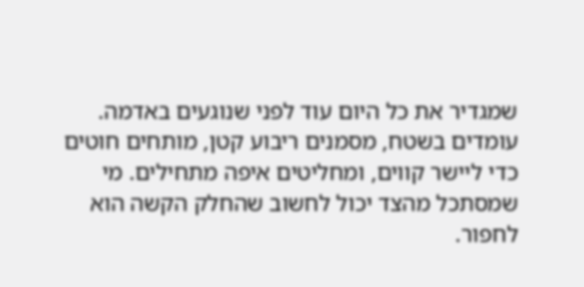שמגדיר את כל היום עוד לפני שנוגעים באדמה. עומדים בשטח, מסמנים ריבוע קטן, מותחים חוטים כדי ליישר קווים, ומחליטים איפה מתחילים. מי שמסתכל מהצד יכול לחשוב שהחלק הקשה הוא לחפור.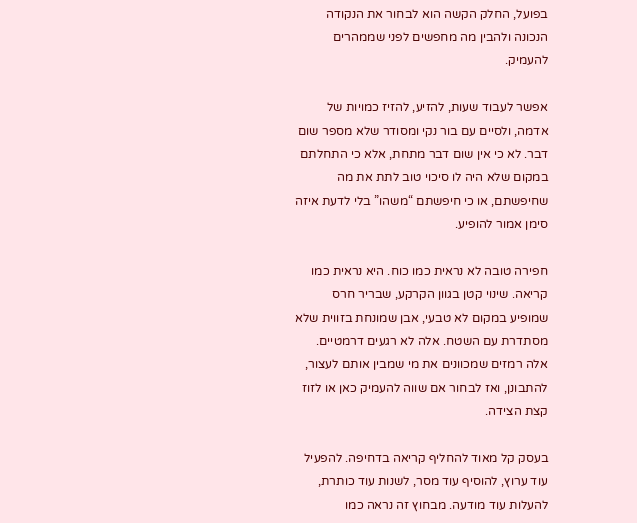בפועל, החלק הקשה הוא לבחור את הנקודה הנכונה ולהבין מה מחפשים לפני שממהרים להעמיק.

אפשר לעבוד שעות, להזיע, להזיז כמויות של אדמה, ולסיים עם בור נקי ומסודר שלא מספר שום דבר. לא כי אין שום דבר מתחת, אלא כי התחלתם במקום שלא היה לו סיכוי טוב לתת את מה שחיפשתם, או כי חיפשתם “משהו” בלי לדעת איזה סימן אמור להופיע.

חפירה טובה לא נראית כמו כוח. היא נראית כמו קריאה. שינוי קטן בגוון הקרקע, שבריר חרס שמופיע במקום לא טבעי, אבן שמונחת בזווית שלא מסתדרת עם השטח. אלה לא רגעים דרמטיים. אלה רמזים שמכוונים את מי שמבין אותם לעצור, להתבונן, ואז לבחור אם שווה להעמיק כאן או לזוז קצת הצידה.

בעסק קל מאוד להחליף קריאה בדחיפה. להפעיל עוד ערוץ, להוסיף עוד מסר, לשנות עוד כותרת, להעלות עוד מודעה. מבחוץ זה נראה כמו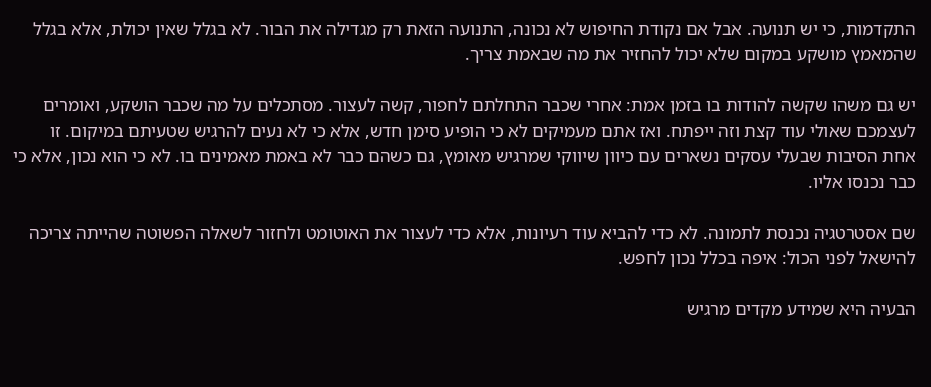התקדמות, כי יש תנועה. אבל אם נקודת החיפוש לא נכונה, התנועה הזאת רק מגדילה את הבור. לא בגלל שאין יכולת, אלא בגלל שהמאמץ מושקע במקום שלא יכול להחזיר את מה שבאמת צריך.

יש גם משהו שקשה להודות בו בזמן אמת: אחרי שכבר התחלתם לחפור, קשה לעצור. מסתכלים על מה שכבר הושקע, ואומרים לעצמכם שאולי עוד קצת וזה ייפתח. ואז אתם מעמיקים לא כי הופיע סימן חדש, אלא כי לא נעים להרגיש שטעיתם במיקום. זו אחת הסיבות שבעלי עסקים נשארים עם כיוון שיווקי שמרגיש מאומץ, גם כשהם כבר לא באמת מאמינים בו. לא כי הוא נכון, אלא כי כבר נכנסו אליו.

שם אסטרטגיה נכנסת לתמונה. לא כדי להביא עוד רעיונות, אלא כדי לעצור את האוטומט ולחזור לשאלה הפשוטה שהייתה צריכה להישאל לפני הכול: איפה בכלל נכון לחפש.

הבעיה היא שמידע מקדים מרגיש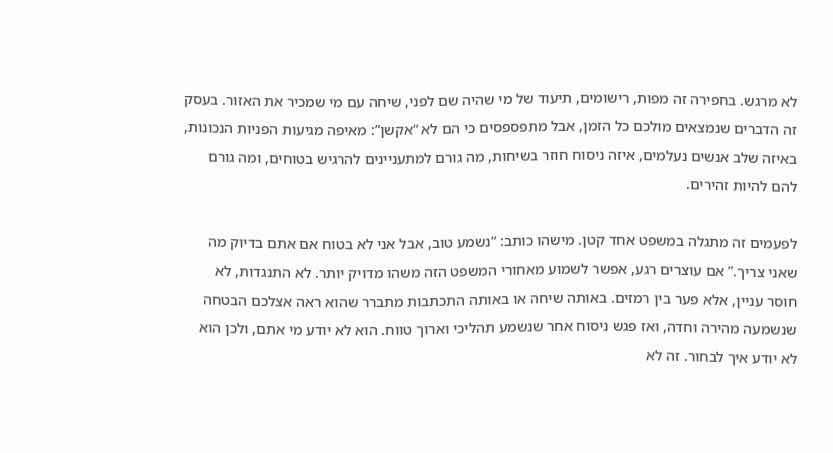לא מרגש. בחפירה זה מפות, רישומים, תיעוד של מי שהיה שם לפני, שיחה עם מי שמכיר את האזור. בעסק זה הדברים שנמצאים מולכם כל הזמן, אבל מתפספסים כי הם לא “אקשן”: מאיפה מגיעות הפניות הנכונות, באיזה שלב אנשים נעלמים, איזה ניסוח חוזר בשיחות, מה גורם למתעניינים להרגיש בטוחים, ומה גורם להם להיות זהירים.

לפעמים זה מתגלה במשפט אחד קטן. מישהו כותב: “נשמע טוב, אבל אני לא בטוח אם אתם בדיוק מה שאני צריך.” אם עוצרים רגע, אפשר לשמוע מאחורי המשפט הזה משהו מדויק יותר. לא התנגדות, לא חוסר עניין, אלא פער בין רמזים. באותה שיחה או באותה התכתבות מתברר שהוא ראה אצלכם הבטחה שנשמעה מהירה וחדה, ואז פגש ניסוח אחר שנשמע תהליכי וארוך טווח. הוא לא יודע מי אתם, ולכן הוא לא יודע איך לבחור. זה לא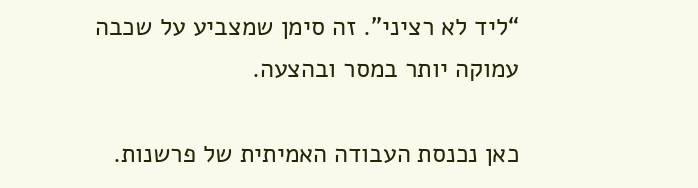“ליד לא רציני”. זה סימן שמצביע על שכבה עמוקה יותר במסר ובהצעה.

כאן נכנסת העבודה האמיתית של פרשנות.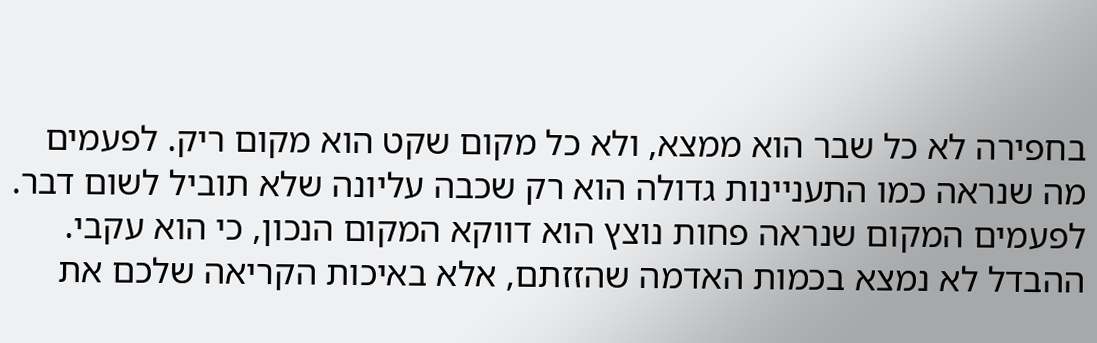בחפירה לא כל שבר הוא ממצא, ולא כל מקום שקט הוא מקום ריק. לפעמים מה שנראה כמו התעניינות גדולה הוא רק שכבה עליונה שלא תוביל לשום דבר. לפעמים המקום שנראה פחות נוצץ הוא דווקא המקום הנכון, כי הוא עקבי. ההבדל לא נמצא בכמות האדמה שהזזתם, אלא באיכות הקריאה שלכם את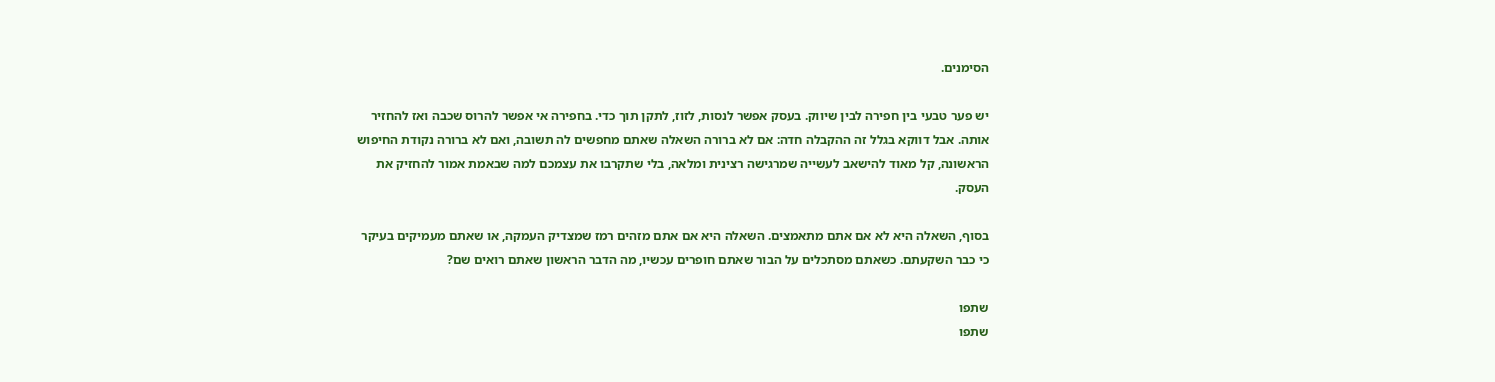הסימנים.

יש פער טבעי בין חפירה לבין שיווק. בעסק אפשר לנסות, לזוז, לתקן תוך כדי. בחפירה אי אפשר להרוס שכבה ואז להחזיר אותה. אבל דווקא בגלל זה ההקבלה חדה: אם לא ברורה השאלה שאתם מחפשים לה תשובה, ואם לא ברורה נקודת החיפוש הראשונה, קל מאוד להישאב לעשייה שמרגישה רצינית ומלאה, בלי שתקרבו את עצמכם למה שבאמת אמור להחזיק את העסק.

בסוף, השאלה היא לא אם אתם מתאמצים. השאלה היא אם אתם מזהים רמז שמצדיק העמקה, או שאתם מעמיקים בעיקר כי כבר השקעתם. כשאתם מסתכלים על הבור שאתם חופרים עכשיו, מה הדבר הראשון שאתם רואים שם?

שתפו
שתפו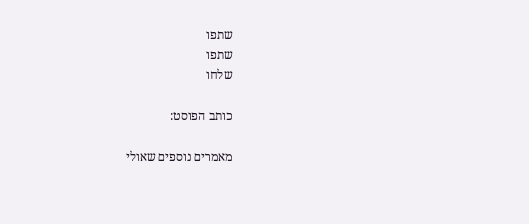שתפו
שתפו
שלחו

כותב הפוסט:

מאמרים נוספים שאולי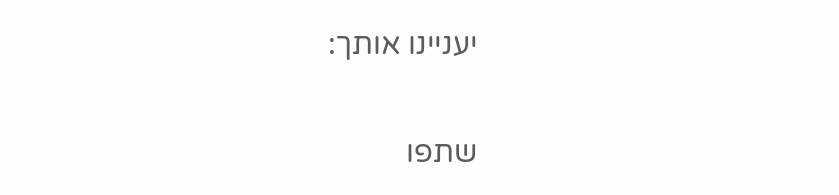יעניינו אותך:

שתפו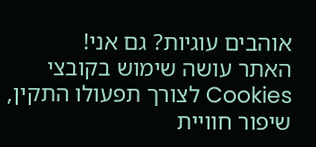אוהבים עוגיות? גם אני!
האתר עושה שימוש בקובצי Cookies לצורך תפעולו התקין, שיפור חוויית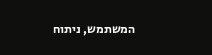המשתמש, ניתוח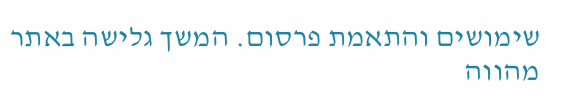שימושים והתאמת פרסום. המשך גלישה באתר מהווה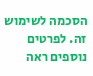הסכמה לשימוש זה. לפרטים נוספים ראה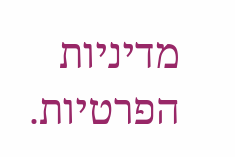מדיניות הפרטיות.